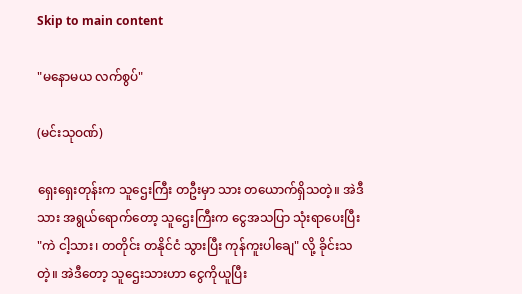Skip to main content

"မနောမယ လက်စွပ်"

(မင်းသုဝဏ်)

ရှေးရှေးတုန်းက သူဌေးကြီး တဦးမှာ သား တယောက်ရှိသတဲ့။ အဲဒီသား အရွယ်ရောက်တော့ သူဌေးကြီးက ငွေအသပြာ သုံးရာပေးပြီး "ကဲ ငါ့သား၊ တတိုင်း တနိုင်ငံ သွားပြီး ကုန်ကူးပါချေ" လို့ ခိုင်းသတဲ့။ အဲဒီတော့ သူဌေးသားဟာ ငွေကိုယူပြီး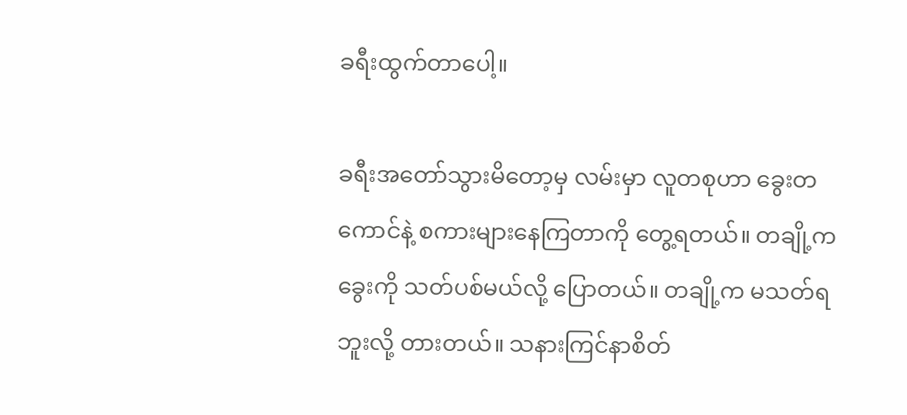ခရီးထွက်တာပေါ့။

ခရီးအတော်သွားမိတော့မှ လမ်းမှာ လူတစုဟာ ခွေးတကောင်နဲ့ စကားများနေကြတာကို တွေ့ရတယ်။ တချို့က ခွေးကို သတ်ပစ်မယ်လို့ ပြောတယ်။ တချို့က မသတ်ရဘူးလို့ တားတယ်။ သနားကြင်နာစိတ်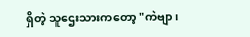ရှိတဲ့ သူဌေးသားကတော့ "ကဲဗျာ၊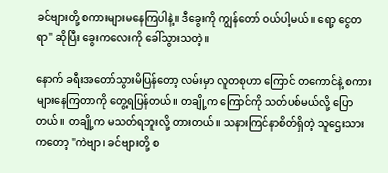ခင်ဗျားတို့ စကားများမနေကြပါနဲ့။ ဒီခွေးကို ကျွန်တော် ဝယ်ပါ့မယ်။ ရော့ ငွေတရာ" ဆိုပြီး ခွေးကလေးကို ခေါ်သွားသတဲ့။

နောက် ခရီးအတော်သွားမိပြန်တော့ လမ်းမှာ လူတစုဟာ ကြောင် တကောင်နဲ့ စကားများနေကြတာကို တွေ့ရပြန်တယ်။ တချို့က ကြောင်ကို သတ်ပစ်မယ်လို့ ပြောတယ်။ တချို့က မသတ်ရဘူးလို့ တားတယ်။ သနားကြင်နာစိတ်ရှိတဲ့ သူဌေးသားကတော့ "ကဲဗျာ၊ ခင်ဗျားတို့ စ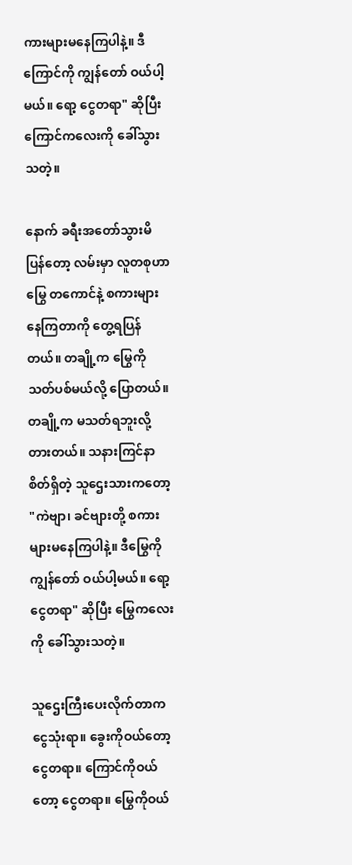ကားများမနေကြပါနဲ့။ ဒီကြောင်ကို ကျွန်တော် ဝယ်ပါ့မယ်။ ရော့ ငွေတရာ" ဆိုပြီး ကြောင်ကလေးကို ခေါ်သွားသတဲ့။

နောက် ခရီးအတော်သွားမိပြန်တော့ လမ်းမှာ လူတစုဟာ မြွေ တကောင်နဲ့ စကားများနေကြတာကို တွေ့ရပြန်တယ်။ တချို့က မြွေကို သတ်ပစ်မယ်လို့ ပြောတယ်။ တချို့က မသတ်ရဘူးလို့ တားတယ်။ သနားကြင်နာစိတ်ရှိတဲ့ သူဌေးသားကတော့ "ကဲဗျာ၊ ခင်ဗျားတို့ စကားများမနေကြပါနဲ့။ ဒီမြွေကို ကျွန်တော် ဝယ်ပါ့မယ်။ ရော့ ငွေတရာ" ဆိုပြီး မြွေကလေးကို ခေါ်သွားသတဲ့။

သူဌေးကြီးပေးလိုက်တာက ငွေသုံးရာ။ ခွေးကိုဝယ်တော့ ငွေတရာ။ ကြောင်ကိုဝယ်တော့ ငွေတရာ။ မြွေကိုဝယ်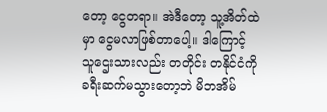တော့ ငွေတရာ။ အဲဒီတော့ သူ့အိတ်ထဲမှာ ငွေမလာဖြစ်တာပေါ့။ ဒါကြောင့် သူဌေးသားလည်း တတိုင်း တနိုင်ငံကို ခရီးဆက်မသွားတော့ဘဲ မိဘအိမ်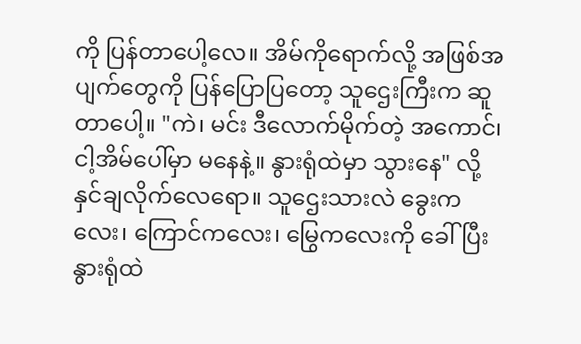ကို ပြန်တာပေါ့လေ။ အိမ်ကိုရောက်လို့ အဖြစ်အပျက်တွေကို ပြန်ပြောပြတော့ သူဌေးကြီးက ဆူတာပေါ့။ "ကဲ၊ မင်း ဒီလောက်မိုက်တဲ့ အကောင်၊ ငါ့အိမ်ပေါ်မှာ မနေနဲ့။ နွားရုံထဲမှာ သွားနေ" လို့ နှင်ချလိုက်လေရော။ သူဌေးသားလဲ ခွေးကလေး၊ ကြောင်ကလေး၊ မြွေကလေးကို ခေါ်ပြီး နွားရုံထဲ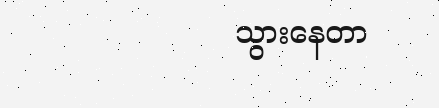သွားနေတာ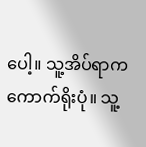ပေါ့။ သူ့အိပ်ရာက ကောက်ရိုးပုံ။ သူ့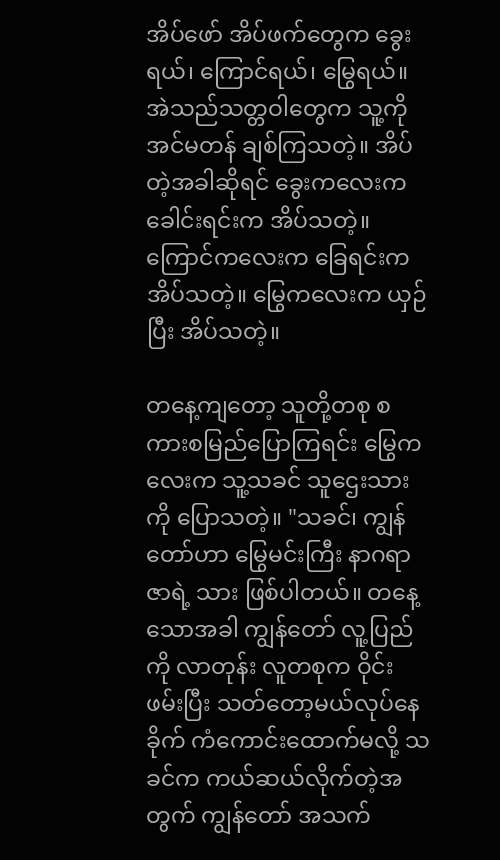အိပ်ဖော် အိပ်ဖက်တွေက ခွေးရယ်၊ ကြောင်ရယ်၊ မြွေရယ်။ အဲသည်သတ္တဝါတွေက သူ့ကို အင်မတန် ချစ်ကြသတဲ့။ အိပ်တဲ့အခါဆိုရင် ခွေးကလေးက ခေါင်းရင်းက အိပ်သတဲ့။ ကြောင်ကလေးက ခြေရင်းက အိပ်သတဲ့။ မြွေကလေးက ယှဉ်ပြီး အိပ်သတဲ့။

တနေ့ကျတော့ သူတို့တစု စကားစမြည်ပြောကြရင်း မြွေကလေးက သူ့သခင် သူဌေးသားကို ပြောသတဲ့။ "သခင်၊ ကျွန်တော်ဟာ မြွေမင်းကြီး နာဂရာဇာရဲ့ သား ဖြစ်ပါတယ်။ တနေ့သောအခါ ကျွန်တော် လူ့ပြည်ကို လာတုန်း လူတစုက ဝိုင်းဖမ်းပြီး သတ်တော့မယ်လုပ်နေခိုက် ကံကောင်းထောက်မလို့ သခင်က ကယ်ဆယ်လိုက်တဲ့အတွက် ကျွန်တော် အသက်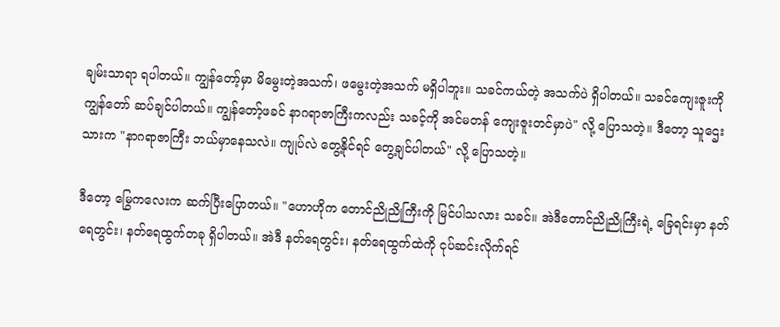ချမ်းသာရာ ရပါတယ်။ ကျွန်တော့်မှာ မိမွေးတဲ့အသက်၊ ဖမွေးတဲ့အသက် မရှိပါဘူး။ သခင်ကယ်တဲ့ အသက်ပဲ ရှိပါတယ်။ သခင်ကျေးဇူးကို ကျွန်တော် ဆပ်ချင်ပါတယ်။ ကျွန်တော့်ဖခင် နာဂရာဇာကြီးကလည်း သခင့်ကို အင်မတန် ကျေးဇူးတင်မှာပဲ" လို့ ပြောသတဲ့။ ဒီတော့ သူဌေးသားက "နာဂရာဇာကြီး ဘယ်မှာနေသလဲ။ ကျုပ်လဲ တွေ့နိုင်ရင် တွေ့ချင်ပါတယ်" လို့ ပြောသတဲ့။

ဒီတော့ မြွေကလေးက ဆက်ပြီးပြောတယ်။ "ဟောဟိုက တောင်ညိုညိုကြီးကို မြင်ပါသလား သခင်။ အဲဒီတောင်ညိုညိုကြီးရဲ့ ခြေရင်းမှာ နတ်ရေတွင်း၊ နတ်ရေထွက်တခု ရှိပါတယ်။ အဲဒီ နတ်ရေတွင်း၊ နတ်ရေထွက်ထဲကို ငုပ်ဆင်းလိုက်ရင်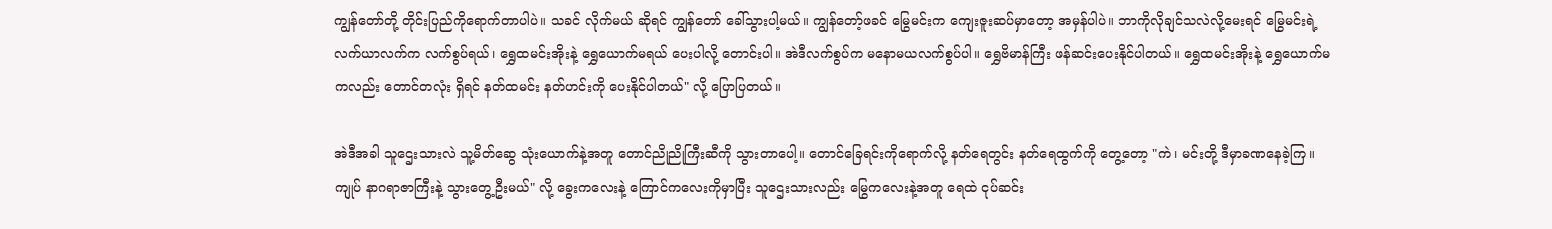ကျွန်တော်တို့ တိုင်းပြည်ကိုရောက်တာပါပဲ။ သခင် လိုက်မယ် ဆိုရင် ကျွန်တော် ခေါ်သွားပါ့မယ်။ ကျွန်တော့်ဖခင် မြွေမင်းက ကျေးဇူးဆပ်မှာတော့ အမှန်ပါပဲ။ ဘာကိုလိုချင်သလဲလို့မေးရင် မြွေမင်းရဲ့ လက်ယာလက်က လက်စွပ်ရယ်၊ ရွှေထမင်းအိုးနဲ့ ရွှေယောက်မရယ် ပေးပါလို့ တောင်းပါ။ အဲဒီလက်စွပ်က မနောမယလက်စွပ်ပါ။ ရွှေဗိမာန်ကြီး ဖန်ဆင်းပေးနိုင်ပါတယ်။ ရွှေထမင်းအိုးနဲ့ ရွှေယောက်မကလည်း တောင်တလုံး ရှိရင် နတ်ထမင်း နတ်ဟင်းကို ပေးနိုင်ပါတယ်" လို့ ပြောပြတယ်။

အဲဒီအခါ သူဌေးသားလဲ သူ့မိတ်ဆွေ သုံးယောက်နဲ့အတူ တောင်ညိုညိုကြီးဆီကို သွားတာပေါ့။ တောင်ခြေရင်းကိုရောက်လို့ နတ်ရေတွင်း နတ်ရေထွက်ကို တွေ့တော့ "ကဲ၊ မင်းတို့ ဒီမှာခဏနေခဲ့ကြ။ ကျုပ် နာဂရာဇာကြီးနဲ့ သွားတွေ့ဦးမယ်" လို့ ခွေးကလေးနဲ့ ကြောင်ကလေးကိုမှာပြီး သူဌေးသားလည်း မြွေကလေးနဲ့အတူ ရေထဲ ငုပ်ဆင်း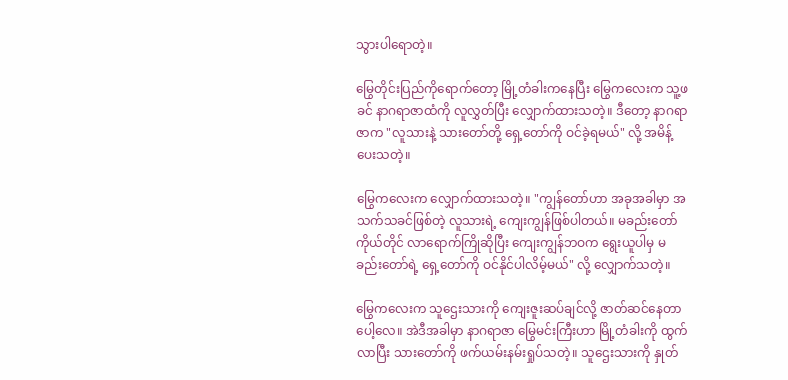သွားပါရောတဲ့။

မြွေတိုင်းပြည်ကိုရောက်တော့ မြို့တံခါးကနေပြီး မြွေကလေးက သူ့ဖခင် နာဂရာဇာထံကို လူလွှတ်ပြီး လျှောက်ထားသတဲ့။ ဒီတော့ နာဂရာဇာက "လူသားနဲ့ သားတော်တို့ ရှေ့တော်ကို ဝင်ခဲ့ရမယ်" လို့ အမိန့်ပေးသတဲ့။

မြွေကလေးက လျှောက်ထားသတဲ့။ "ကျွန်တော်ဟာ အခုအခါမှာ အသက်သခင်ဖြစ်တဲ့ လူသားရဲ့ ကျေးကျွန်ဖြစ်ပါတယ်။ မခည်းတော် ကိုယ်တိုင် လာရောက်ကြိုဆိုပြီး ကျေးကျွန်ဘဝက ရွေးယူပါမှ မခည်းတော်ရဲ့ ရှေ့တော်ကို ဝင်နိုင်ပါလိမ့်မယ်" လို့ လျှောက်သတဲ့။

မြွေကလေးက သူဌေးသားကို ကျေးဇူးဆပ်ချင်လို့ ဇာတ်ဆင်နေတာ ပေါ့လေ။ အဲဒီအခါမှာ နာဂရာဇာ မြွေမင်းကြီးဟာ မြို့တံခါးကို ထွက်လာပြီး သားတော်ကို ဖက်ယမ်းနမ်းရှုပ်သတဲ့။ သူဌေးသားကို နှုတ်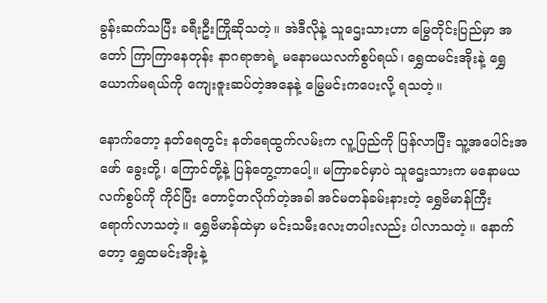ခွန်းဆက်သပြီး ခရီးဦးကြိုဆိုသတဲ့။ အဲဒီလိုနဲ့ သူဌေးသားဟာ မြွေတိုင်းပြည်မှာ အတော် ကြာကြာနေတုန်း နာဂရာဇာရဲ့ မနောမယလက်စွပ်ရယ်၊ ရွှေထမင်းအိုးနဲ့ ရွှေယောက်မရယ်ကို ကျေးဇူးဆပ်တဲ့အနေနဲ့ မြွေမင်းကပေးလို့ ရသတဲ့။

နောက်တော့ နတ်ရေတွင်း နတ်ရေထွက်လမ်းက လူ့ပြည်ကို ပြန်လာပြီး သူ့အပေါင်းအဖော် ခွေးတို့၊ ကြောင်တို့နဲ့ ပြန်တွေ့တာပေါ့။ မကြာခင်မှာပဲ သူဌေးသားက မနောမယလက်စွပ်ကို ကိုင်ပြီး တောင့်တလိုက်တဲ့အခါ အင်မတန်ခမ်းနားတဲ့ ရွှေဗိမာန်ကြီး ရောက်လာသတဲ့။ ရွှေဗိမာန်ထဲမှာ မင်းသမီးလေးတပါးလည်း ပါလာသတဲ့။ နောက်တော့ ရွှေထမင်းအိုးနဲ့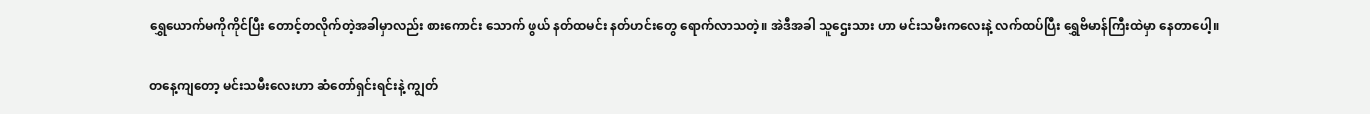ရွှေယောက်မကိုကိုင်ပြီး တောင့်တလိုက်တဲ့အခါမှာလည်း စားကောင်း သောက် ဖွယ် နတ်ထမင်း နတ်ဟင်းတွေ ရောက်လာသတဲ့။ အဲဒီအခါ သူဌေးသား ဟာ မင်းသမီးကလေးနဲ့ လက်ထပ်ပြီး ရွှေဗိမာန်ကြီးထဲမှာ နေတာပေါ့။

တနေ့ကျတော့ မင်းသမီးလေးဟာ ဆံတော်ရှင်းရင်းနဲ့ ကျွတ်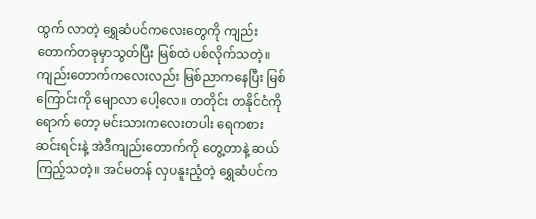ထွက် လာတဲ့ ရွှေဆံပင်ကလေးတွေကို ကျည်းတောက်တခုမှာသွတ်ပြီး မြစ်ထဲ ပစ်လိုက်သတဲ့။ ကျည်းတောက်ကလေးလည်း မြစ်ညာကနေပြီး မြစ်ကြောင်းကို မျောလာ ပေါ့လေ။ တတိုင်း တနိုင်ငံကို ရောက် တော့ မင်းသားကလေးတပါး ရေကစားဆင်းရင်းနဲ့ အဲဒီကျည်းတောက်ကို တွေ့တာနဲ့ ဆယ်ကြည့်သတဲ့။ အင်မတန် လှပနူးညံ့တဲ့ ရွှေဆံပင်က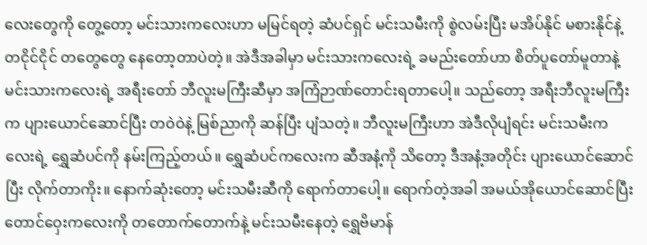လေးတွေကို တွေ့တော့ မင်းသားကလေးဟာ မမြင်ရတဲ့ ဆံပင်ရှင် မင်းသမီးကို စွဲလမ်းပြီး မအိပ်နိုင် မစားနိုင်နဲ့ တငိုင်ငိုင် တတွေတွေ နေတော့တာပဲတဲ့။ အဲဒီအခါမှာ မင်းသားကလေးရဲ့ ခမည်းတော်ဟာ စိတ်ပူတော်မူတာနဲ့ မင်းသားကလေးရဲ့ အရီးတော် ဘီလူးမကြီးဆီမှာ အကြံဉာဏ်တောင်းရတာပေါ့။ သည်တော့ အရီးဘီလူးမကြီးက ပျားယောင်ဆောင်ပြီး တဝဲဝဲနဲ့ မြစ်ညာကို ဆန်ပြီး ပျံသတဲ့။ ဘီလူးမကြီးဟာ အဲဒီလိုပျံရင်း မင်းသမီးကလေးရဲ့ ရွှေဆံပင်ကို နမ်းကြည့်တယ်။ ရွှေဆံပင်ကလေးက ဆီအနံ့ကို သိတော့ ဒီအနံ့အတိုင်း ပျားယောင်ဆောင်ပြီး လိုက်တာကိုး။ နောက်ဆုံးတော့ မင်းသမီးဆီကို ရောက်တာပေါ့။ ရောက်တဲ့အခါ အမယ်အိုယောင်ဆောင်ပြီး တောင်ဝှေးကလေးကို တတောက်တောက်နဲ့ မင်းသမီးနေတဲ့ ရွှေဗိမာန်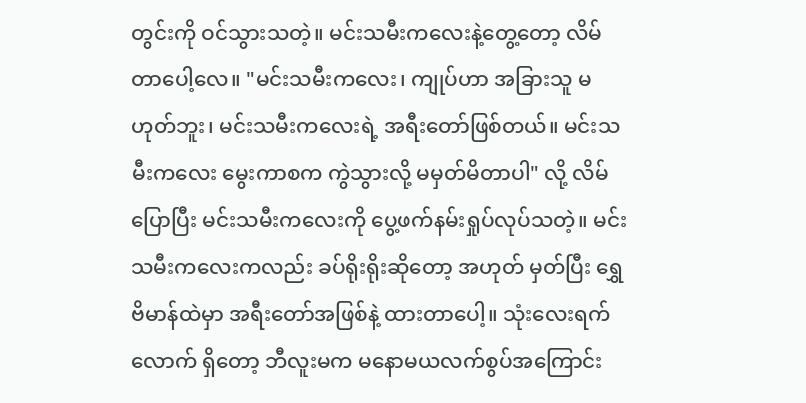တွင်းကို ဝင်သွားသတဲ့။ မင်းသမီးကလေးနဲ့တွေ့တော့ လိမ်တာပေါ့လေ။ "မင်းသမီးကလေး၊ ကျုပ်ဟာ အခြားသူ မဟုတ်ဘူး၊ မင်းသမီးကလေးရဲ့ အရီးတော်ဖြစ်တယ်။ မင်းသမီးကလေး မွေးကာစက ကွဲသွားလို့ မမှတ်မိတာပါ" လို့ လိမ်ပြောပြီး မင်းသမီးကလေးကို ပွေ့ဖက်နမ်းရှုပ်လုပ်သတဲ့။ မင်းသမီးကလေးကလည်း ခပ်ရိုးရိုးဆိုတော့ အဟုတ် မှတ်ပြီး ရွှေဗိမာန်ထဲမှာ အရီးတော်အဖြစ်နဲ့ ထားတာပေါ့။ သုံးလေးရက်လောက် ရှိတော့ ဘီလူးမက မနောမယလက်စွပ်အကြောင်း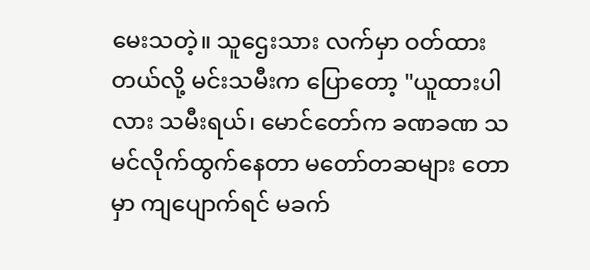မေးသတဲ့။ သူဌေးသား လက်မှာ ဝတ်ထားတယ်လို့ မင်းသမီးက ပြောတော့ "ယူထားပါလား သမီးရယ်၊ မောင်တော်က ခဏခဏ သမင်လိုက်ထွက်နေတာ မတော်တဆများ တောမှာ ကျပျောက်ရင် မခက်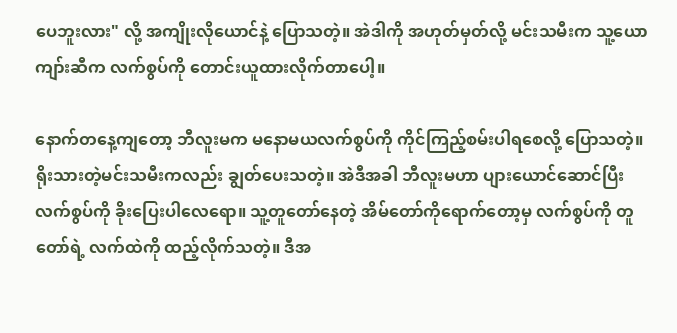ပေဘူးလား" လို့ အကျိုးလိုယောင်နဲ့ ပြောသတဲ့။ အဲဒါကို အဟုတ်မှတ်လို့ မင်းသမီးက သူ့ယောကျာ်းဆီက လက်စွပ်ကို တောင်းယူထားလိုက်တာပေါ့။

နောက်တနေ့ကျတော့ ဘီလူးမက မနောမယလက်စွပ်ကို ကိုင်ကြည့်စမ်းပါရစေလို့ ပြောသတဲ့။ ရိုးသားတဲ့မင်းသမီးကလည်း ချွတ်ပေးသတဲ့။ အဲဒီအခါ ဘီလူးမဟာ ပျားယောင်ဆောင်ပြီး လက်စွပ်ကို ခိုးပြေးပါလေရော။ သူ့တူတော်နေတဲ့ အိမ်တော်ကိုရောက်တော့မှ လက်စွပ်ကို တူတော်ရဲ့ လက်ထဲကို ထည့်လိုက်သတဲ့။ ဒီအ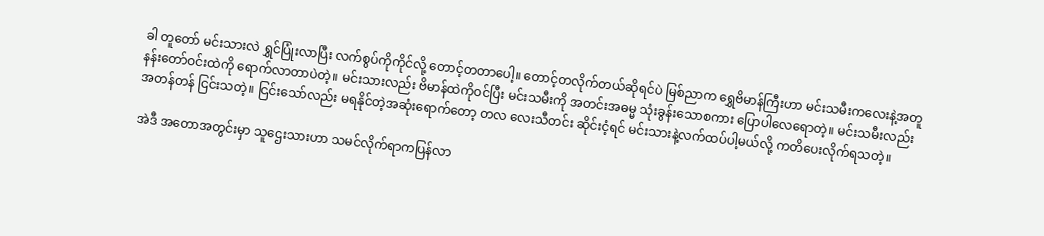ခါ တူတော် မင်းသားလဲ ရွှင်ပြုံးလာပြီး လက်စွပ်ကိုကိုင်လို့ တောင့်တတာပေါ့။ တောင့်တလိုက်တယ်ဆိုရင်ပဲ မြစ်ညာက ရွှေဗိမာန်ကြီးဟာ မင်းသမီးကလေးနဲ့အတူ နန်းတော်ဝင်းထဲကို ရောက်လာတာပဲတဲ့။ မင်းသားလည်း ဗိမာန်ထဲကိုဝင်ပြီး မင်းသမီးကို အတင်းအဓမ္မ သုံးခွန်းသောစကား ပြောပါလေရောတဲ့။ မင်းသမီးလည်း အတန်တန် ငြင်းသတဲ့။ ငြင်းသော်လည်း မရနိုင်တဲ့အဆုံးရောက်တော့ တလ လေးသီတင်း ဆိုင်းငံ့ရင် မင်းသားနဲ့လက်ထပ်ပါ့မယ်လို့ ကတိပေးလိုက်ရသတဲ့။

အဲဒီ အတောအတွင်းမှာ သူဌေးသားဟာ သမင်လိုက်ရာကပြန်လာ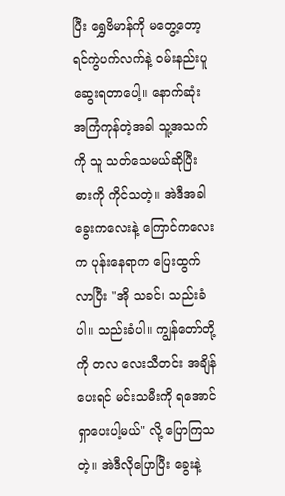ပြီး ရွှေဗိမာန်ကို မတွေ့တော့ ရင်ကွဲပက်လက်နဲ့ ဝမ်းနည်းပူဆွေးရတာပေါ့။ နောက်ဆုံး အကြံကုန်တဲ့အခါ သူ့အသက်ကို သူ သတ်သေမယ်ဆိုပြီး ဓားကို ကိုင်သတဲ့။ အဲဒီအခါ ခွေးကလေးနဲ့ ကြောင်ကလေးက ပုန်းနေရာက ပြေးထွက်လာပြီး "အို သခင်၊ သည်းခံပါ။ သည်းခံပါ။ ကျွန်တော်တို့ကို တလ လေးသီတင်း အချိန်ပေးရင် မင်းသမီးကို ရအောင်ရှာပေးပါ့မယ်" လို့ ပြောကြသတဲ့။ အဲဒီလိုပြောပြီး ခွေးနဲ့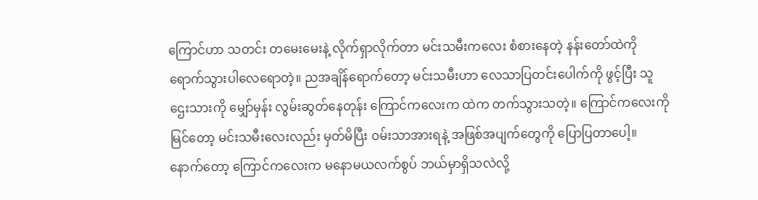ကြောင်ဟာ သတင်း တမေးမေးနဲ့ လိုက်ရှာလိုက်တာ မင်းသမီးကလေး စံစားနေတဲ့ နန်းတော်ထဲကို ရောက်သွားပါလေရောတဲ့။ ညအချိန်ရောက်တော့ မင်းသမီးဟာ လေသာပြတင်းပေါက်ကို ဖွင့်ပြီး သူဌေးသားကို မျှော်မှန်း လွမ်းဆွတ်နေတုန်း ကြောင်ကလေးက ထဲက တက်သွားသတဲ့။ ကြောင်ကလေးကိုမြင်တော့ မင်းသမီးလေးလည်း မှတ်မိပြီး ဝမ်းသာအားရနဲ့ အဖြစ်အပျက်တွေကို ပြောပြတာပေါ့။ နောက်တော့ ကြောင်ကလေးက မနောမယလက်စွပ် ဘယ်မှာရှိသလဲလို့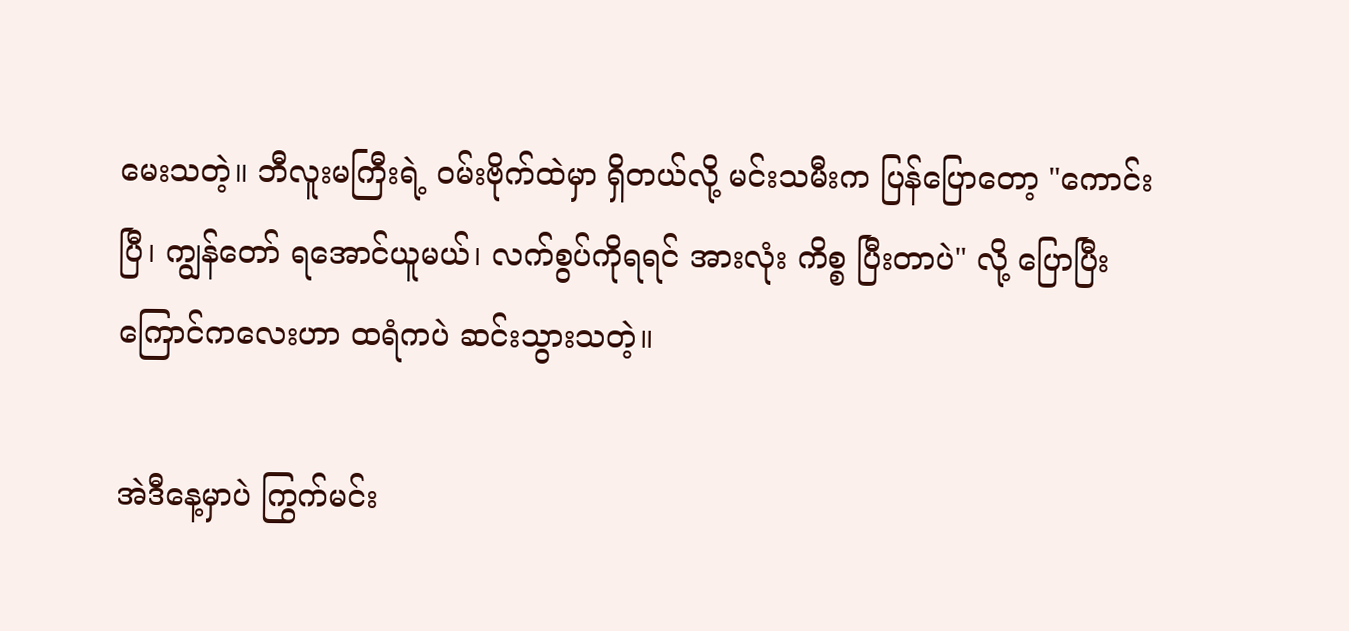မေးသတဲ့။ ဘီလူးမကြီးရဲ့ ဝမ်းဗိုက်ထဲမှာ ရှိတယ်လို့ မင်းသမီးက ပြန်ပြောတော့ "ကောင်းပြီ၊ ကျွန်တော် ရအောင်ယူမယ်၊ လက်စွပ်ကိုရရင် အားလုံး ကိစ္စ ပြီးတာပဲ" လို့ ပြောပြီး ကြောင်ကလေးဟာ ထရံကပဲ ဆင်းသွားသတဲ့။

အဲဒီနေ့မှာပဲ ကြွက်မင်း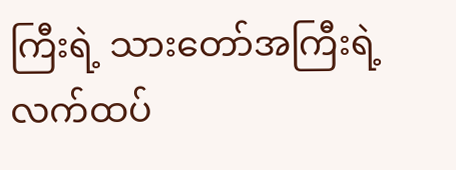ကြီးရဲ့ သားတော်အကြီးရဲ့ လက်ထပ်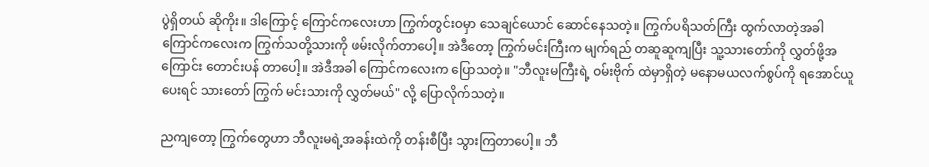ပွဲရှိတယ် ဆိုကိုး။ ဒါကြောင့် ကြောင်ကလေးဟာ ကြွက်တွင်းဝမှာ သေချင်ယောင် ဆောင်နေသတဲ့။ ကြွက်ပရိသတ်ကြီး ထွက်လာတဲ့အခါ ကြောင်ကလေးက ကြွက်သတို့သားကို ဖမ်းလိုက်တာပေါ့။ အဲဒီတော့ ကြွက်မင်းကြီးက မျက်ရည် တဆူဆူကျပြီး သူ့သားတော်ကို လွှတ်ဖို့အကြောင်း တောင်းပန် တာပေါ့။ အဲဒီအခါ ကြောင်ကလေးက ပြောသတဲ့။ "ဘီလူးမကြီးရဲ့ ဝမ်းဗိုက် ထဲမှာရှိတဲ့ မနောမယလက်စွပ်ကို ရအောင်ယူပေးရင် သားတော် ကြွက် မင်းသားကို လွှတ်မယ်" လို့ ပြောလိုက်သတဲ့။

ညကျတော့ ကြွက်တွေဟာ ဘီလူးမရဲ့အခန်းထဲကို တန်းစီပြီး သွားကြတာပေါ့။ ဘီ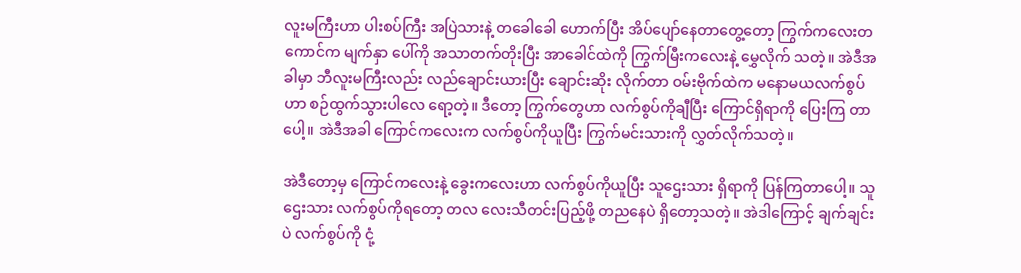လူးမကြီးဟာ ပါးစပ်ကြီး အပြဲသားနဲ့ တခေါခေါ ဟောက်ပြီး အိပ်ပျော်နေတာတွေ့တော့ ကြွက်ကလေးတကောင်က မျက်နှာ ပေါ်ကို အသာတက်တိုးပြီး အာခေါင်ထဲကို ကြွက်မြီးကလေးနဲ့ မွှေလိုက် သတဲ့။ အဲဒီအခါမှာ ဘီလူးမကြီးလည်း လည်ချောင်းယားပြီး ချောင်းဆိုး လိုက်တာ ဝမ်းဗိုက်ထဲက မနောမယလက်စွပ်ဟာ စဉ်ထွက်သွားပါလေ ရော့တဲ့။ ဒီတော့ ကြွက်တွေဟာ လက်စွပ်ကိုချီပြီး ကြောင်ရှိရာကို ပြေးကြ တာပေါ့။ အဲဒီအခါ ကြောင်ကလေးက လက်စွပ်ကိုယူပြီး ကြွက်မင်းသားကို လွှတ်လိုက်သတဲ့။

အဲဒီတော့မှ ကြောင်ကလေးနဲ့ ခွေးကလေးဟာ လက်စွပ်ကိုယူပြီး သူဌေးသား ရှိရာကို ပြန်ကြတာပေါ့။ သူဌေးသား လက်စွပ်ကိုရတော့ တလ လေးသီတင်းပြည့်ဖို့ တညနေပဲ ရှိတော့သတဲ့။ အဲဒါကြောင့် ချက်ချင်းပဲ လက်စွပ်ကို ငုံ့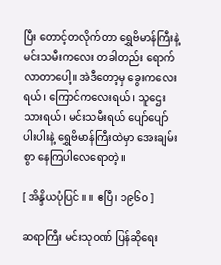ပြီး တောင့်တလိုက်တာ ရွှေဗိမာန်ကြီးနဲ့ မင်းသမီးကလေး တခါတည်း ရောက်လာတာပေါ့။ အဲဒီတော့မှ ခွေးကလေးရယ်၊ ကြောင်ကလေးရယ်၊ သူဌေးသားရယ်၊ မင်းသမီးရယ် ပျော်ပျော်ပါးပါးနဲ့ ရွှေဗိမာန်ကြီးထဲမှာ အေးချမ်းစွာ နေကြပါလေရောတဲ့။

[ အိန္ဒိယပုံပြင် ။ ။ ဧပြီ၊ ၁၉၆၀ ]

ဆရာကြီး မင်းသုဝဏ် ပြန်ဆိုရေး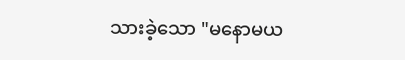သားခဲ့သော "မနောမယ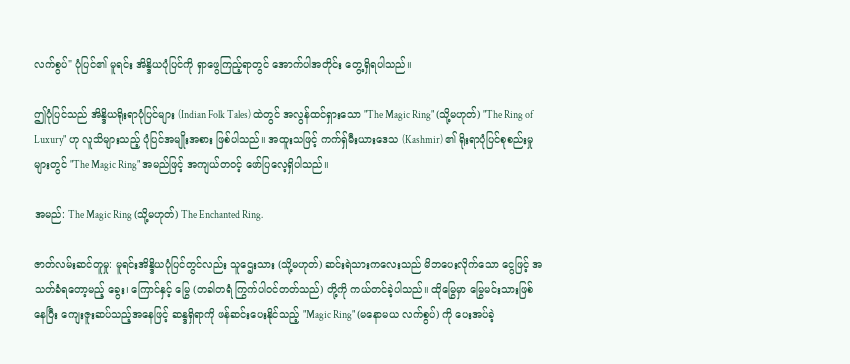လက်စွပ်" ပုံပြင်၏ မူရင်း အိန္ဒိယပုံပြင်ကို ရှာဖွေကြည့်ရာတွင် အောက်ပါအတိုင်း တွေ့ရှိရပါသည်။

ဤပုံပြင်သည် အိန္ဒိယရိုးရာပုံပြင်များ (Indian Folk Tales) ထဲတွင် အလွန်ထင်ရှားသော "The Magic Ring" (သို့မဟုတ်) "The Ring of Luxury" ဟု လူသိများသည့် ပုံပြင်အမျိုးအစား ဖြစ်ပါသည်။ အထူးသဖြင့် ကက်ရှ်မီးယားဒေသ (Kashmir) ၏ ရိုးရာပုံပြင်စုစည်းမှုများတွင် "The Magic Ring" အမည်ဖြင့် အကျယ်တဝင့် ဖော်ပြလေ့ရှိပါသည်။

အမည်: The Magic Ring (သို့မဟုတ်) The Enchanted Ring.

ဇာတ်လမ်းဆင်တူမှု: မူရင်းအိန္ဒိယပုံပြင်တွင်လည်း သူဌေးသား (သို့မဟုတ်) ဆင်းရဲသားကလေးသည် မိဘပေးလိုက်သော ငွေဖြင့် အသတ်ခံရတော့မည့် ခွေး၊ ကြောင်နှင့် မြွေ (တခါတရံ ကြွက်ပါဝင်တတ်သည်) တို့ကို ကယ်တင်ခဲ့ပါသည်။ ထိုမြွေမှာ မြွေမင်းသားဖြစ်နေပြီး ကျေးဇူးဆပ်သည့်အနေဖြင့် ဆန္ဒရှိရာကို ဖန်ဆင်းပေးနိုင်သည့် "Magic Ring" (မနောမယ လက်စွပ်) ကို ပေးအပ်ခဲ့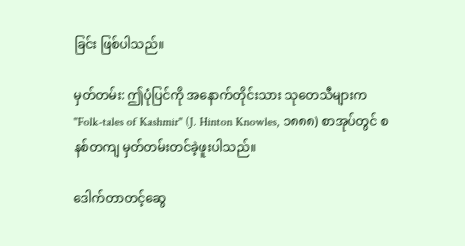ခြင်း ဖြစ်ပါသည်။

မှတ်တမ်း: ဤပုံပြင်ကို အနောက်တိုင်းသား သုတေသီများက "Folk-tales of Kashmir" (J. Hinton Knowles, ၁၈၈၈) စာအုပ်တွင် စနစ်တကျ မှတ်တမ်းတင်ခဲ့ဖူးပါသည်။

ဒေါက်တာတင့်ဆွေ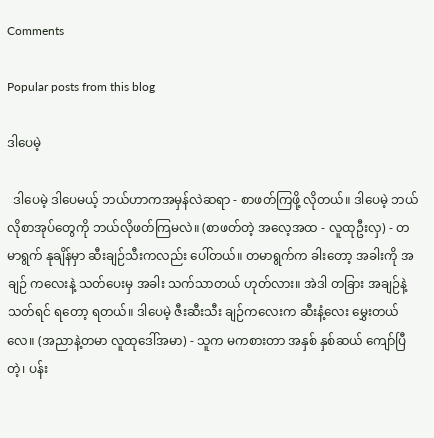Comments

Popular posts from this blog

ဒါပေမဲ့

  ဒါပေမဲ့ ဒါပေမယ့် ဘယ်ဟာကအမှန်လဲဆရာ - စာဖတ်ကြဖို့ လိုတယ်။ ဒါပေမဲ့ ဘယ်လိုစာအုပ်တွေကို ဘယ်လိုဖတ်ကြမလဲ။ (စာဖတ်တဲ့ အလေ့အထ - လူထုဦးလှ) - တမာရွက် နုချိန်မှာ ဆီးချဉ်သီးကလည်း ပေါ်တယ်။ တမာရွက်က ခါးတော့ အခါးကို အချဉ် ကလေးနဲ့ သတ်ပေးမှ အခါး သက်သာတယ် ဟုတ်လား။ အဲဒါ တခြား အချဉ်နဲ့သတ်ရင် ရတော့ ရတယ်။ ဒါပေမဲ့ ဇီးဆီးသီး ချဉ်ကလေးက ဆီးနံ့လေး မွှေးတယ်လေ။ (အညာနဲ့တမာ လူထုဒေါ်အမာ) - သူက မကစားတာ အနှစ် နှစ်ဆယ် ကျော်ပြီတဲ့၊ ပန်း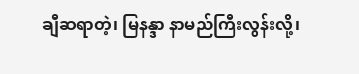ချီဆရာတဲ့၊ မြနန္ဒာ နာမည်ကြီးလွန်းလို့၊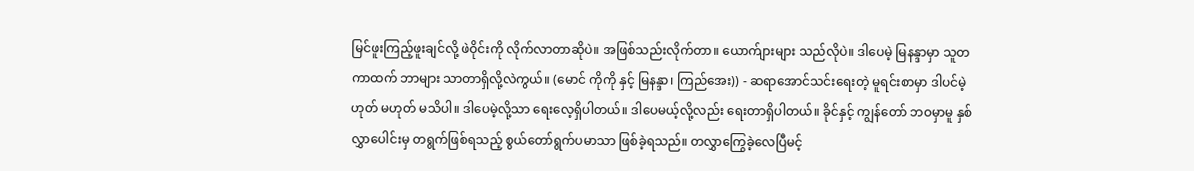မြင်ဖူးကြည့်ဖူးချင်လို့ ဖဲဝိုင်းကို လိုက်လာတာဆိုပဲ။ အဖြစ်သည်းလိုက်တာ။ ယောက်ျားများ သည်လိုပဲ။ ဒါပေမဲ့ မြနန္ဒာမှာ သူတကာထက် ဘာများ သာတာရှိလို့လဲကွယ်။ (မောင် ကိုကို နှင့် မြနန္ဒာ၊ ကြည်အေး)) - ဆရာအောင်သင်းရေးတဲ့ မူရင်းစာမှာ ဒါပင်မဲ့ ဟုတ် မဟုတ် မသိပါ။ ဒါပေမဲ့လို့သာ ရေးလေ့ရှိပါတယ်။ ဒါပေမယ့်လို့လည်း ရေးတာရှိပါတယ်။ ခိုင်နှင့် ကျွန်တော် ဘဝမှာမူ နှစ်လွှာပေါင်းမှ တရွက်ဖြစ်ရသည့် စွယ်တော်ရွက်ပမာသာ ဖြစ်ခဲ့ရသည်။ တလွှာကြွေခဲ့လေပြီမင့်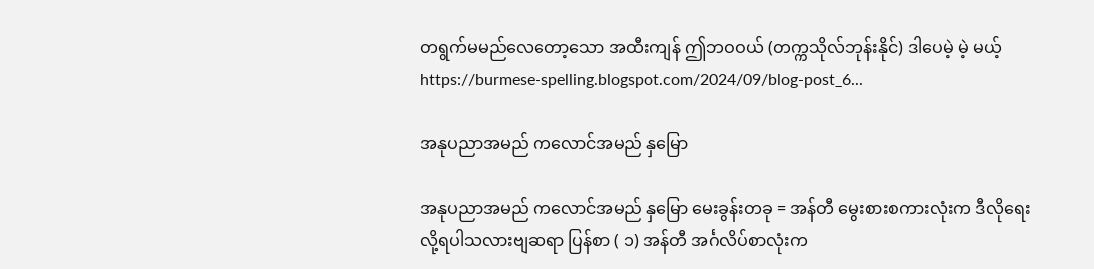တရွက်မမည်လေတော့သော အထီးကျန် ဤဘဝဝယ် (တက္ကသိုလ်ဘုန်းနိုင်) ဒါပေမဲ့ မဲ့ မယ့် https://burmese-spelling.blogspot.com/2024/09/blog-post_6...

အနုပညာအမည် ကလောင်အမည် နှမြော

အနုပညာအမည် ကလောင်အမည် နှမြော မေးခွန်းတခု = အန်တီ မွေးစားစကားလုံးက ဒီလိုရေးလို့ရပါသလားဗျဆရာ ပြန်စာ ( ၁) အန်တီ အင်္ဂလိပ်စာလုံးက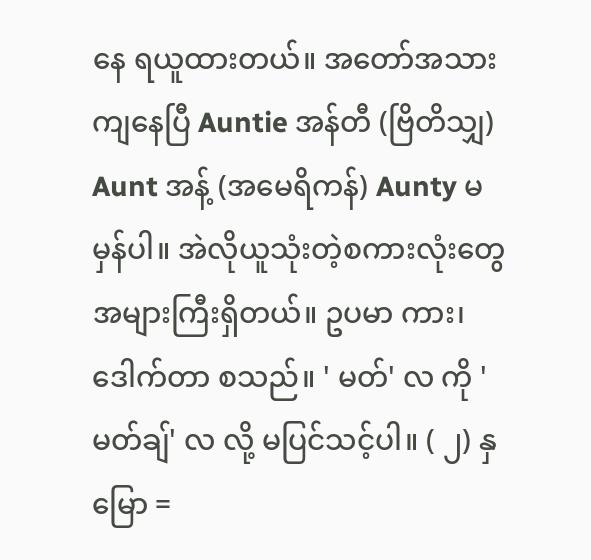နေ ရယူထားတယ်။ အတော်အသားကျနေပြီ Auntie အန်တီ (ဗြိတိသျှ) Aunt အန့် (အမေရိကန်) Aunty မမှန်ပါ။ အဲလိုယူသုံးတဲ့စကားလုံးတွေ အများကြီးရှိတယ်။ ဥပမာ ကား၊ ဒေါက်တာ စသည်။ ' မတ်' လ ကို 'မတ်ချ်' လ လို့ မပြင်သင့်ပါ။ ( ၂) နှမြော =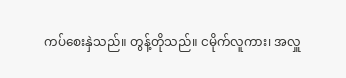ကပ်စေးနှဲသည်။ တွန့်တိုသည်။ ငမိုက်လူကား၊ အလှူ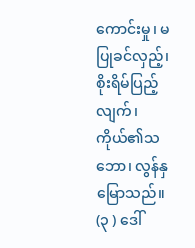ကောင်းမှု၊ မပြုခင်လှည့်၊ စိုးရိမ်ပြည့်လျက်၊ ကိုယ်၏သဘော၊ လွန်နှမြောသည်။ (၃ ) ဒေါ်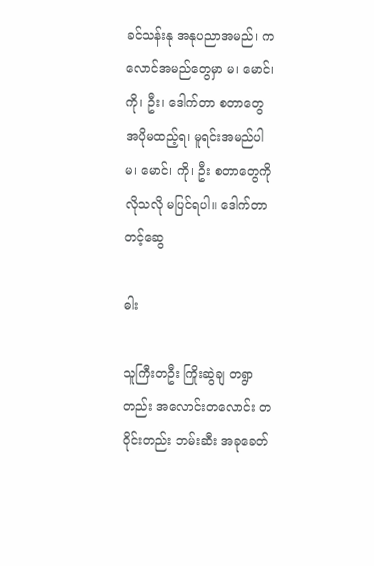ခင်သန်းနု အနုပညာအမည်၊ ကလောင်အမည်တွေမှာ မ၊ မောင်၊ ကို၊ ဦး၊ ဒေါက်တာ စတာတွေ အပိုမထည့်ရ၊ မူရင်းအမည်ပါ မ၊ မောင်၊ ကို၊ ဦး စတာတွေကို လိုသလို မပြင်ရပါ။ ဒေါက်တာတင့်ဆွေ

ဓါး

သူကြီးတဦး ကြိုးဆွဲချ တရွာတည်း အလောင်းတလောင်း တဝိုင်းတည်း ဘမ်းဆီး အခုခေတ်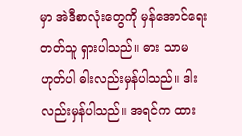မှာ အဲဒီစာလုံးတွေကို မှန်အောင်ရေးတတ်သူ ရှားပါသည်။ ဓား သာမဟုတ်ပါ ဓါးလည်းမှန်ပါသည်။ ဒါးလည်းမှန်ပါသည်။ အရင်က ထား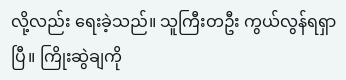လို့လည်း ရေးခဲ့သည်။ သူကြီးတဦး ကွယ်လွန်ရရှာပြီ။ ကြိုးဆွဲချကို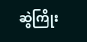ဆွဲကြိုး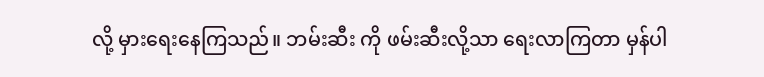လို့ မှားရေးနေကြသည်။ ဘမ်းဆီး ကို ဖမ်းဆီးလို့သာ ရေးလာကြတာ မှန်ပါ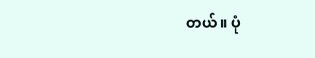တယ်။ ပုံ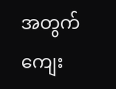အတွက် ကျေး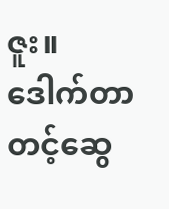ဇူး။ ဒေါက်တာတင့်ဆွေ